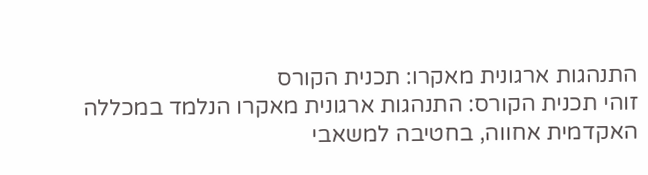התנהגות ארגונית מאקרו: תכנית הקורס
זוהי תכנית הקורס: התנהגות ארגונית מאקרו הנלמד במכללה האקדמית אחווה, בחטיבה למשאבי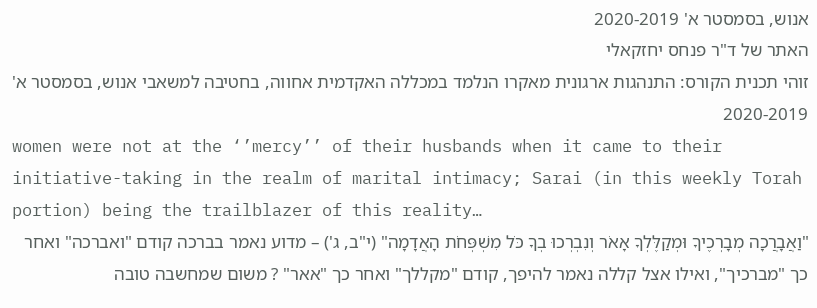אנוש, בסמסטר א' 2020-2019
האתר של ד"ר פנחס יחזקאלי
זוהי תכנית הקורס: התנהגות ארגונית מאקרו הנלמד במכללה האקדמית אחווה, בחטיבה למשאבי אנוש, בסמסטר א' 2020-2019
women were not at the ‘’mercy’’ of their husbands when it came to their initiative-taking in the realm of marital intimacy; Sarai (in this weekly Torah portion) being the trailblazer of this reality…
"וַאֲבָרֲכָה מְבָרְכֶיךָ וּמְקַלֶּלְךָ אָאֹר וְנִבְרְכוּ בְךָ כֹּל מִשְׁפְּחֹת הָאֲדָמָה" (י"ב, ג') – מדוע נאמר בברכה קודם "ואברכה" ואחר כך "מברכיך", ואילו אצל קללה נאמר להיפך, קודם "מקללך" ואחר כך "אאר" ? משום שמחשבה טובה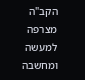הקב"ה מצרפה למעשה ומחשבה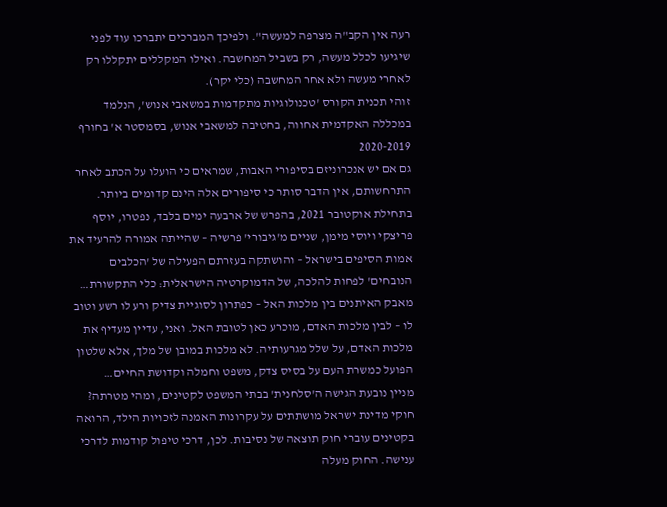רעה אין הקב"ה מצרפה למעשה". ולפיכך המברכים יתברכו עוד לפני שיגיעו לכלל מעשה, רק בשביל המחשבה. ואילו המקללים יתקללו רק לאחרי מעשה ולא אחר המחשבה (כלי יקר).
זוהי תכנית הקורס 'טכנולוגיות מתקדמות במשאבי אנוש', הנלמד במכללה האקדמית אחווה, בחטיבה למשאבי אנוש, בסמסטר א' בחורף 2020-2019
גם אם יש אנכרוניזם בסיפורי האבות, שמראים כי הועלו על הכתב לאחר התרחשותם, אין הדבר סותר כי סיפורים אלה הינם קדומים ביותר.
בתחילת אוקטובר 2021, בהפרש של ארבעה ימים בלבד, נפטרו, יוסף פריצקי ויוסי מימן, שניים מ'גיבורי' פרשיה – שהייתה אמורה להרעיד את אמות הסיפים בישראל – והושתקה בעזרתם הפעילה של 'הכלבים הנובחים' לפחות להלכה, של הדמוקרטיה הישראלית: כלי התקשורת…
מאבק האיתנים בין מלכות האל – כפתרון לסוגיית צדיק ורע לו רשע וטוב לו – לבין מלכות האדם, מוכרע כאן לטובת האל. ואני, עדיין מעדיף את מלכות האדם, על שלל מגרעותיה. לא מלכות במובן של מלך, אלא שלטון הפועל כמשרת העם על בסיס צדק, משפט וחמלה וקדושת החיים…
מניין נובעת הגישה ה'סלחנית' בבתי המשפט לקטינים, ומהי מטרתה?
חוקי מדינת ישראל מושתתים על עקרונות האמנה לזכויות הילד, הרואה בקטינים עוברי חוק תוצאה של נסיבות. לכן, דרכי טיפול קודמות לדרכי ענישה. החוק מעלה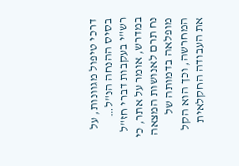דרכי טיפול מגוונות, על בסיס ההנחה הנ"ל…
רש"י בעקבות דברי חז"ל במדרש, אומר על אתר, כי נח תרם לאנושות המצאה מופלאה בדמותה של המחרשה, וכך הוא הקל את העבודה החקלאית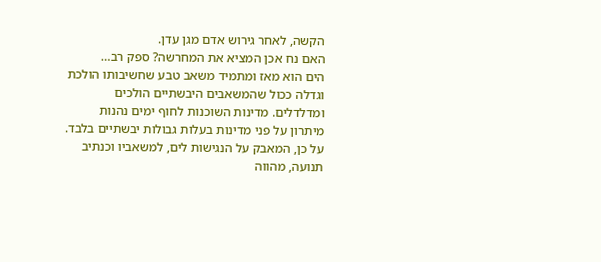הקשה, לאחר גירוש אדם מגן עדן.
האם נח אכן המציא את המחרשה? ספק רב…
הים הוא מאז ומתמיד משאב טבע שחשיבותו הולכת וגדלה ככול שהמשאבים היבשתיים הולכים ומדלדלים. מדינות השוכנות לחוף ימים נהנות מיתרון על פני מדינות בעלות גבולות יבשתיים בלבד. על כן, המאבק על הנגישות לים, למשאביו וכנתיב תנועה, מהווה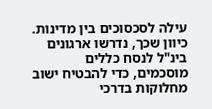עילה לסכסוכים בין מדינות. כיוון שכך, נדרשו ארגונים בינ"ל לנסח כללים מוסכמים, כדי להבטיח ישוב מחלוקות בדרכי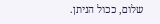שלום, ככול הניתן.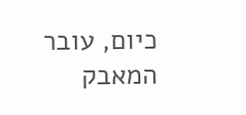כיום, עובר המאבק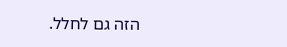הזה גם לחלל.